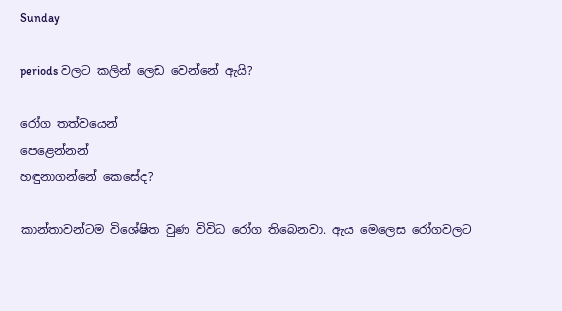Sunday

periods වලට කලින් ලෙඩ වෙන්නේ ඇයි?

රෝග තත්වයෙන්
පෙළෙන්නන්
හඳුනාගන්නේ කෙසේද?

කාන්තාවන්ටම විශේෂිත වුණ විවිධ රෝග තිබෙනවා. ඇය මෙලෙස රෝගවලට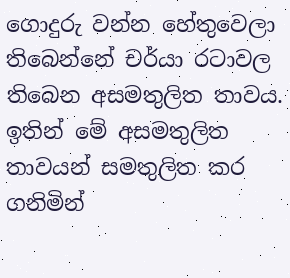ගොදුරු වන්න හේතුවෙලා තිබෙන්නේ චර්යා රටාවල තිබෙන අසමතුලිත තාවය. ඉතින් මේ අසමතුලිත තාවයන් සමතුලිත කර ගනිමින්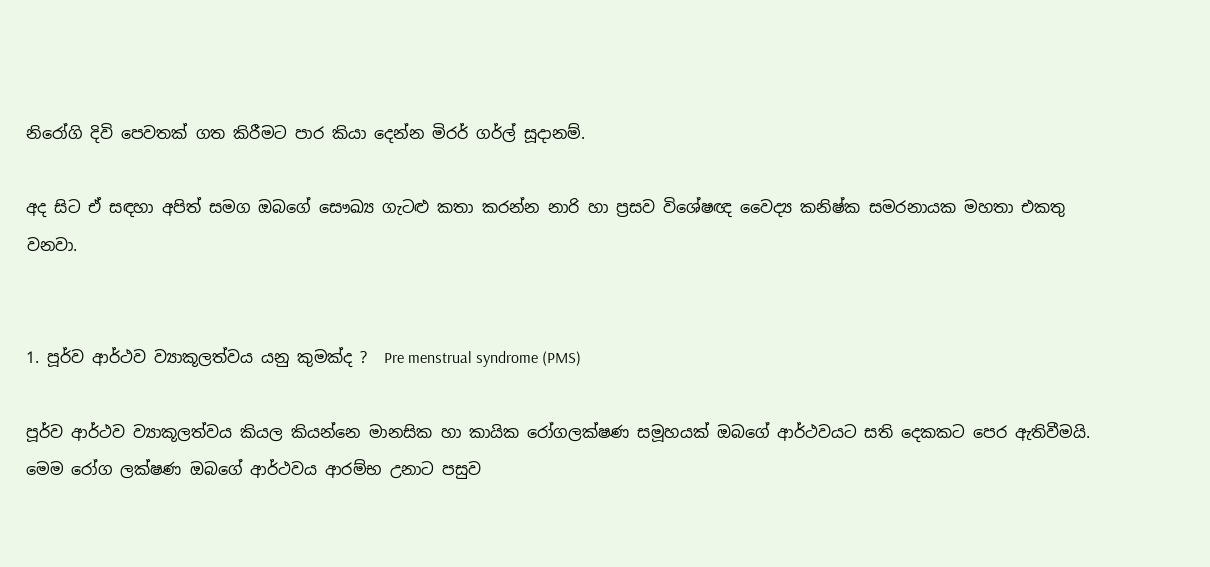නිරෝගි දිවි පෙවතක් ගත කිරීමට පාර කියා දෙන්න මිරර් ගර්ල් සූදානම්.

අද සිට ඒ සඳහා අපිත් සමග ඔබගේ සෞඛ්‍ය ගැටළු කතා කරන්න නාරි හා ප්‍රසව විශේෂඥ වෛද්‍ය කනිෂ්ක සමරනායක මහතා එකතු වනවා.


1. පූර්ව ආර්ථව ව්‍යාකූලත්වය යනු කුමක්ද ?  Pre menstrual syndrome (PMS)

පූර්ව ආර්ථව ව්‍යාකූලත්වය කියල කියන්නෙ මානසික හා කායික රෝගලක්ෂණ සමූහයක් ඔබගේ ආර්ථවයට සති දෙකකට පෙර ඇතිවීමයි. මෙම රෝග ලක්ෂණ ඔබගේ ආර්ථවය ආරම්භ උනාට පසුව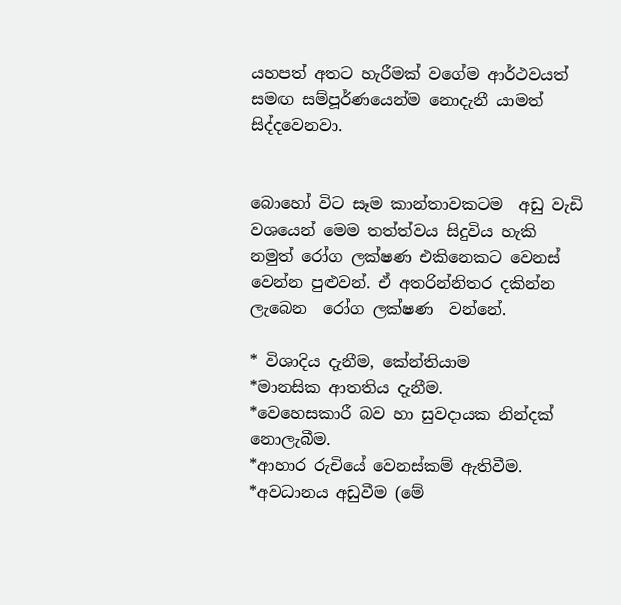යහපත් අතට හැරීමක් වගේම ආර්ථවයත් සමඟ සම්පූර්ණයෙන්ම නොදැනී යාමත් සිද්දවෙනවා.


බොහෝ විට සෑම කාන්තාවකටම  අඩු වැඩි වශයෙන් මෙම තත්ත්වය සිදුවිය හැකි නමුත් රෝග ලක්ෂණ එකිනෙකට වෙනස් වෙන්න පුළුවන්. ඒ අතරින්නිතර දකින්න ලැබෙන  රෝග ලක්ෂණ  වන්නේ.

* විශාදිය දැනීම, කේන්තියාම
*මානසික ආතතිය දැනීම.
*වෙහෙසකාරී බව හා සුවදායක නින්දක් නොලැබීම.
*ආහාර රුචියේ වෙනස්කම් ඇතිවීම.
*අවධානය අඩුවීම (මේ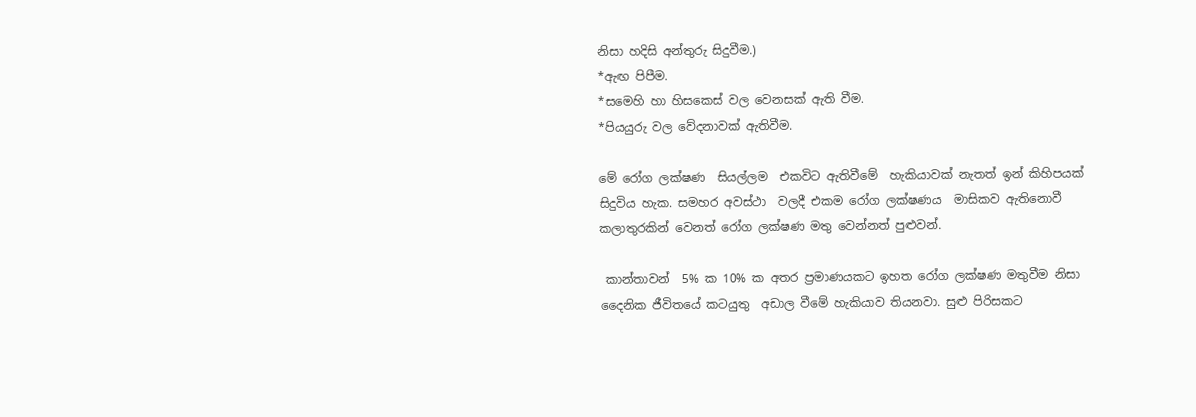නිසා හදිසි අන්තුරු සිදුවීම.)
*ඇඟ පිපීම.
*සමෙහි හා හිසකෙස් වල වෙනසක් ඇති වීම.
*පියයුරු වල වේදනාවක් ඇතිවීම.

මේ රෝග ලක්ෂණ  සියල්ලම  එකවිට ඇතිවීමේ  හැකියාවක් නැතත් ඉන් කිහිපයක් සිදුවිය හැක. සමහර අවස්ථා  වලදී එකම රෝග ලක්ෂණය  මාසිකව ඇතිනොවී  කලාතුරකින් වෙනත් රෝග ලක්ෂණ මතු වෙන්නත් පුළුවන්.

 කාන්තාවන්  5% ක 10% ක අතර ප්‍රමාණයකට ඉහත රෝග ලක්ෂණ මතුවීම නිසා දෛනික ජීවිතයේ කටයුතු  අඩාල වීමේ හැකියාව තියනවා. සුළු පිරිසකට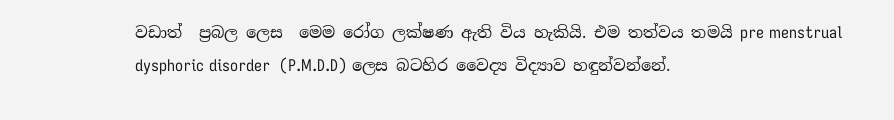වඩාත්  ප්‍රබල ලෙස  මෙම රෝග ලක්ෂණ ඇති විය හැකියි. එම තත්වය තමයි pre menstrual dysphoric disorder  (P.M.D.D) ලෙස බටහිර වෛද්‍ය විද්‍යාව හඳුන්වන්නේ.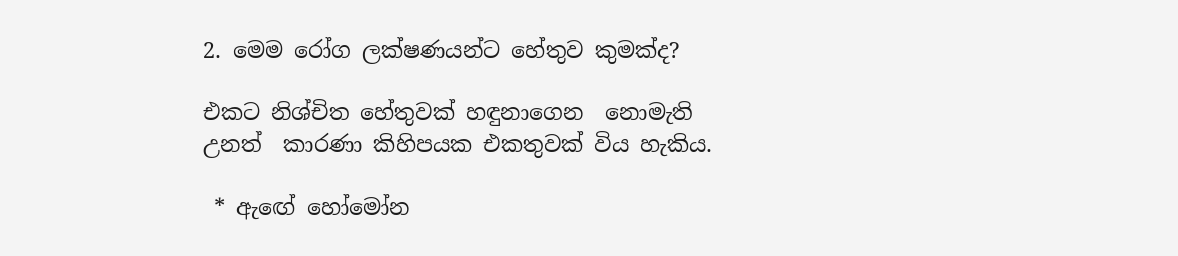2. මෙම රෝග ලක්ෂණයන්ට හේතුව කුමක්ද?

එකට නිශ්චිත හේතුවක් හඳුනාගෙන  නොමැති  උනත්  කාරණා කිහිපයක එකතුවක් විය හැකිය.

 * ඇඟේ හෝමෝන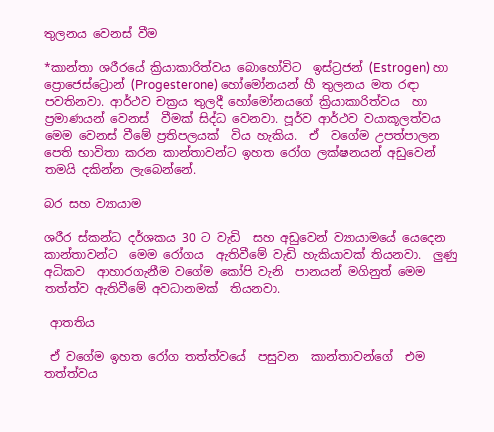තුලනය වෙනස් වීම

*කාන්තා ශරීරයේ ක්‍රියාකාරිත්වය බොහෝවිට  ඉස්ට්‍රජන් (Estrogen) හා ප්‍රොජෙස්ට්‍රොන් (Progesterone) හෝමෝනයන් හී තුලනය මත රඳා  පවතිනවා. ආර්ථව චක්‍රය තුලදී හෝමෝනයගේ ක්‍රියාකාරිත්වය  හා ප්‍රමාණයන් වෙනස්  වීමක් සිද්ධ වෙනවා. පූර්ව ආර්ථව වයාකූලත්වය මෙම වෙනස් වීමේ ප්‍රතිපලයක්  විය හැකිය.  ඒ  වගේම උපත්පාලන පෙති භාවිතා කරන කාන්තාවන්ට ඉහත රෝග ලක්ෂනයන් අඩුවෙන් තමයි දකින්න ලැබෙන්නේ.

බර සහ ව්‍යායාම

ශරීර ස්කන්ධ දර්ශකය 30 ට වැඩි  සහ අඩුවෙන් ව්‍යායාමයේ යෙදෙන කාන්තාවන්ට  මෙම රෝගය  ඇතිවීමේ වැඩි හැකියාවක් තියනවා.  ලුණු අධිකව  ආහාරගැනීම වගේම කෝපි වැනි  පානයන් මගිනුත් මෙම තත්ත්ව ඇතිවීමේ අවධානමක්  තියනවා.

 ආතතිය

 ඒ වගේම ඉහත රෝග තත්ත්වයේ  පසුවන  කාන්තාවන්ගේ  එම තත්ත්වය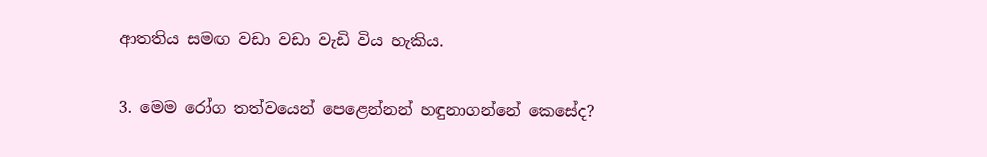ආතතිය සමඟ වඩා වඩා වැඩි විය හැකිය.

3. මෙම රෝග තත්වයෙන් පෙළෙන්නන් හඳුනාගන්නේ කෙසේද?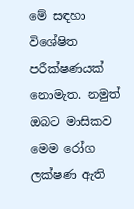මේ සඳහා විශේෂිත  පරීක්ෂණයක් නොමැත. නමුත් ඔබට මාසිකව මෙම රෝග ලක්ෂණ ඇති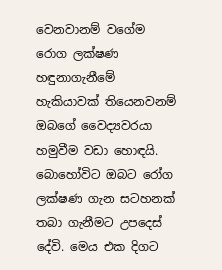වෙනවානම් වගේම  රොග ලක්ෂණ හඳුනාගැනීමේ හැකියාවක් තියෙනවනම් ඔබගේ වෛද්‍යවරයා හමුවීම වඩා හොඳයි. බොහෝවිට ඔබට රෝග ලක්ෂණ ගැන සටහනක් තබා ගැනීමට උපදෙස් දේවි. මෙය එක දිගට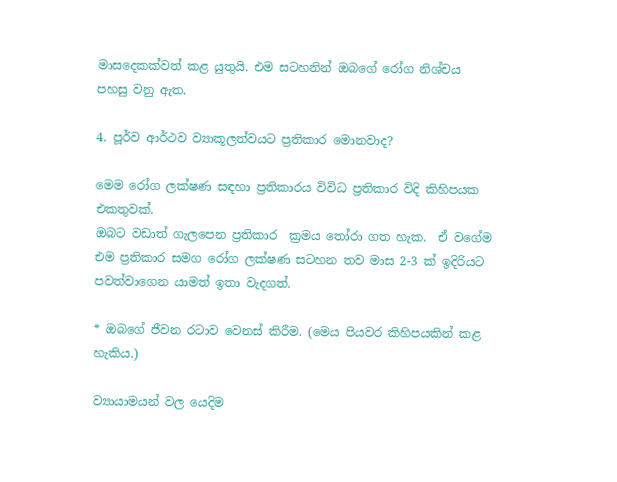මාසදෙකක්වත් කළ යුතුයි. එම සටහනින් ඔබගේ රෝග නිශ්චය පහසු වනු ඇත.

4. පූර්ව ආර්ථව ව්‍යාකූලත්වයට ප්‍රතිකාර මොනවාද?

මෙම රෝග ලක්ෂණ සඳහා ප්‍රතිකාරය විවිධ ප්‍රතිකාර විදි කිහිපයක එකතුවක්.
ඔබට වඩාත් ගැලපෙන ප්‍රතිකාර  ක්‍රමය තෝරා ගත හැක.  ඒ වගේම එම ප්‍රතිකාර සමග රෝග ලක්ෂණ සටහන තව මාස 2-3 ක් ඉදිරියට පවත්වාගෙන යාමත් ඉතා වැදගත්.

* ඔබගේ ජීවන රටාව වෙනස් කිරීම. (මෙය පියවර කිහිපයකින් කළ හැකිය.)

ව්‍යායාමයන් වල යෙදිම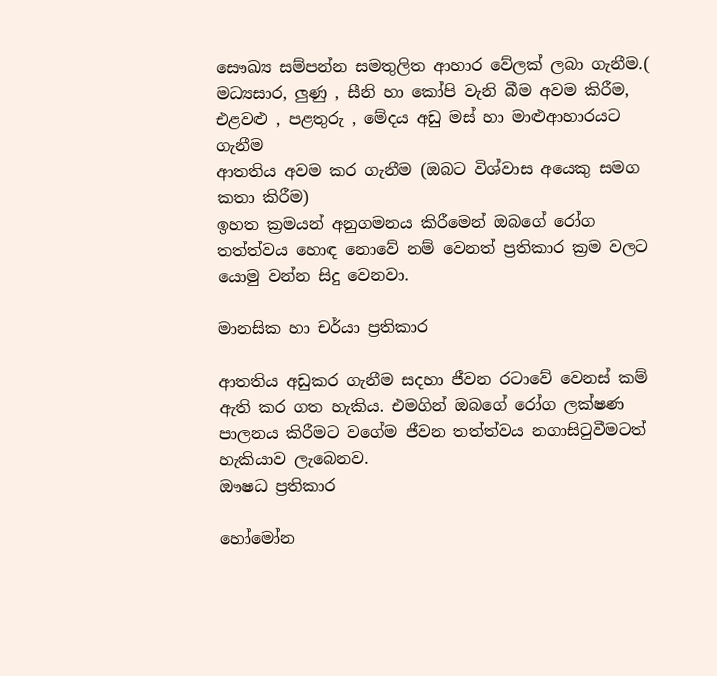සෞඛ්‍ය සම්පන්න සමතුලිත ආහාර වේලක් ලබා ගැනීම.( මධ්‍යසාර, ලුණු , සීනි හා කෝපි වැනි බීම අවම කිරීම, එළවළු , පළතුරු , මේදය අඩු මස් හා මාළුආහාරයට ගැනීම
ආතතිය අවම කර ගැනීම (ඔබට විශ්වාස අයෙකු සමග කතා කිරීම)
ඉහත ක්‍රමයන් අනුගමනය කිරීමෙන් ඔබගේ රෝග තත්ත්වය හොඳ නොවේ නම් වෙනත් ප්‍රතිකාර ක්‍රම වලට යොමු වන්න සිදු වෙනවා.

මානසික හා චර්යා ප්‍රතිකාර

ආතතිය අඩුකර ගැනීම සදහා ජීවන රටාවේ වෙනස් කම් ඇති කර ගත හැකිය. එමගින් ඔබගේ රෝග ලක්ෂණ පාලනය කිරීමට වගේම ජීවන තත්ත්වය නගාසිටුවීමටත් හැකියාව ලැබෙනව.
ඖෂධ ප්‍රතිකාර

හෝමෝන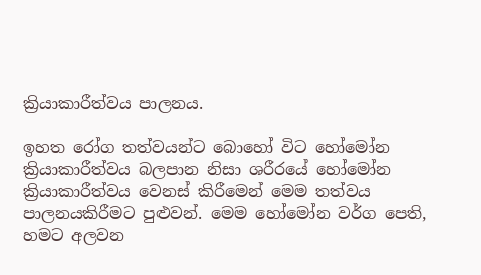ක්‍රියාකාරීත්වය පාලනය.

ඉහත රෝග තත්වයන්ට බොහෝ විට හෝමෝන ක්‍රියාකාරීත්වය බලපාන නිසා ශරීරයේ හෝමෝන ක්‍රියාකාරීත්වය වෙනස් කිරීමෙන් මෙම තත්වය පාලනයකිරීමට පුළුවන්. මෙම හෝමෝන වර්ග පෙති, හමට අලවන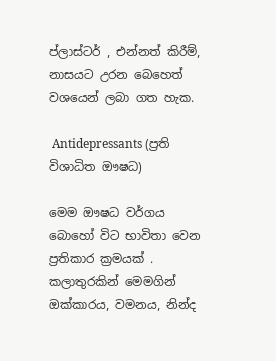ප්ලාස්ටර් , එන්නත් කිරීම්, නාසයට උරන බෙහෙත් වශයෙන් ලබා ගත හැක.

 Antidepressants (ප්‍රති විශාධිත ඖෂධ)

මෙම ඖෂධ වර්ගය බොහෝ විට භාවිතා වෙන ප්‍රතිකාර ක්‍රමයක් . කලාතුරකින් මෙමගින් ඔක්කාරය, වමනය, නින්ද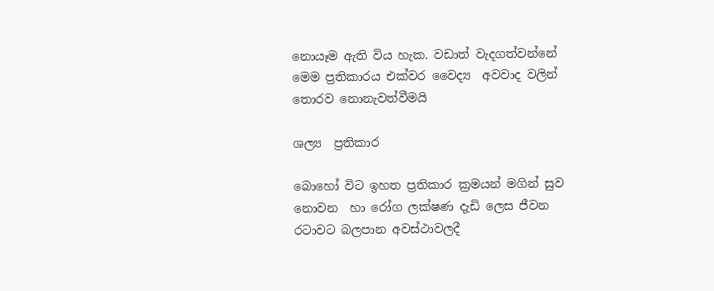නොයෑම ඇති විය හැක. වඩාත් වැදගත්වන්නේ මෙම ප්‍රතිකාරය එක්වර වෛද්‍ය  අවවාද වලින් තොරව නොනැවත්වීමයි

ශල්‍ය  ප්‍රතිකාර

බොහෝ විට ඉහත ප්‍රතිකාර ක්‍රමයන් මගින් සුව නොවන  හා රෝග ලක්ෂණ දැඩි ලෙස ජීවන රටාවට බලපාන අවස්ථාවලදී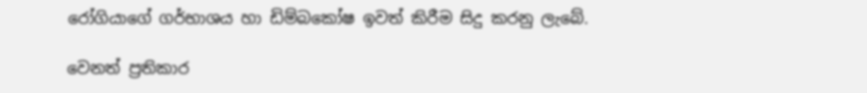රෝගියාගේ ගර්භාශය හා ඩිම්බකෝෂ ඉවත් කිරීම සිදු කරනු ලැබේ.

වෙනත් ප්‍රතිකාර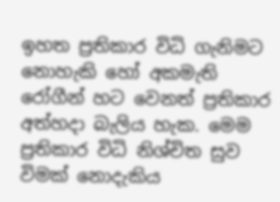ඉහත ප්‍රතිකාර විධි ගැනිමට නොහැකි හෝ අකමැති රෝගීන් හට වෙනත් ප්‍රතිකාර අත්හදා බැලිය හැක. මෙම ප්‍රතිකාර විධි නිශ්චිත සුව විමක් නොදැකිය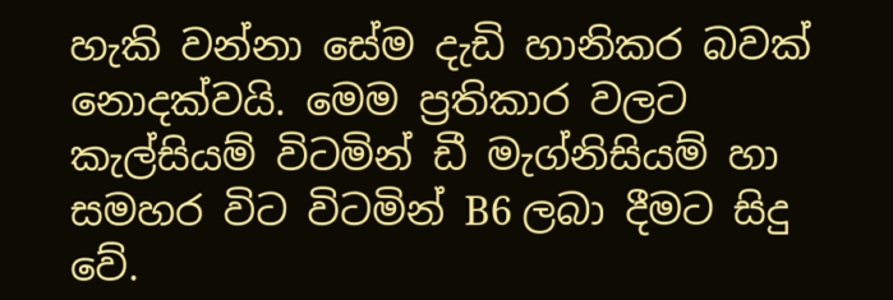හැකි වන්නා සේම දැඩි හානිකර බවක් නොදක්වයි. මෙම ප්‍රතිකාර වලට කැල්සියම් විටමින් ඩී මැග්නිසියම් හා සමහර විට විටමින් B6 ලබා දීමට සිදු වේ.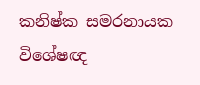කනිෂ්ක සමරනායක
විශේෂඥ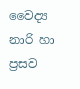වෛද්‍ය නාරි හා ප්‍රසව